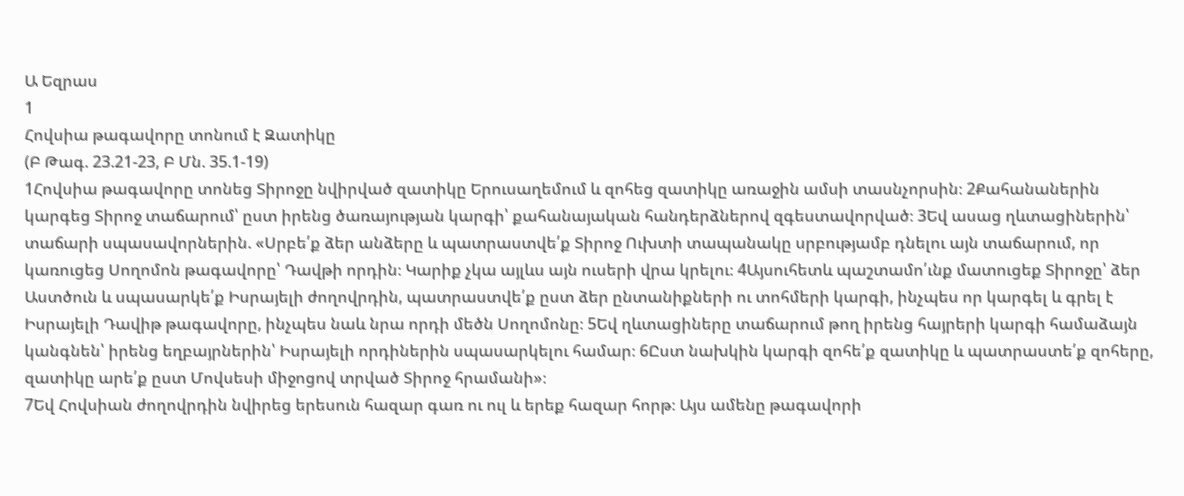Ա Եզրաս
1
Հովսիա թագավորը տոնում է Զատիկը
(Բ Թագ. 23.21-23, Բ Մն. 35.1-19)
1Հովսիա թագավորը տոնեց Տիրոջը նվիրված զատիկը Երուսաղեմում և զոհեց զատիկը առաջին ամսի տասնչորսին։ 2Քահանաներին կարգեց Տիրոջ տաճարում՝ ըստ իրենց ծառայության կարգի՝ քահանայական հանդերձներով զգեստավորված։ 3Եվ ասաց ղևտացիներին՝ տաճարի սպասավորներին. «Սրբե՛ք ձեր անձերը և պատրաստվե՛ք Տիրոջ Ուխտի տապանակը սրբությամբ դնելու այն տաճարում, որ կառուցեց Սողոմոն թագավորը՝ Դավթի որդին։ Կարիք չկա այլևս այն ուսերի վրա կրելու։ 4Այսուհետև պաշտամո՛ւնք մատուցեք Տիրոջը՝ ձեր Աստծուն և սպասարկե՛ք Իսրայելի ժողովրդին, պատրաստվե՛ք ըստ ձեր ընտանիքների ու տոհմերի կարգի, ինչպես որ կարգել և գրել է Իսրայելի Դավիթ թագավորը, ինչպես նաև նրա որդի մեծն Սողոմոնը։ 5Եվ ղևտացիները տաճարում թող իրենց հայրերի կարգի համաձայն կանգնեն՝ իրենց եղբայրներին՝ Իսրայելի որդիներին սպասարկելու համար։ 6Ըստ նախկին կարգի զոհե՛ք զատիկը և պատրաստե՛ք զոհերը, զատիկը արե՛ք ըստ Մովսեսի միջոցով տրված Տիրոջ հրամանի»։
7Եվ Հովսիան ժողովրդին նվիրեց երեսուն հազար գառ ու ուլ և երեք հազար հորթ։ Այս ամենը թագավորի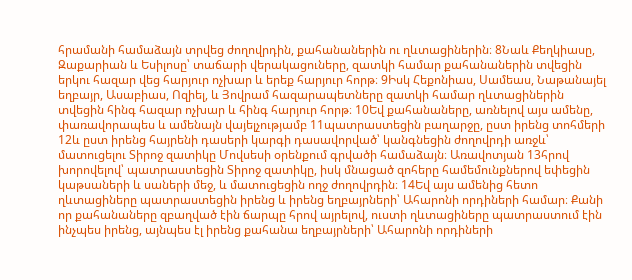հրամանի համաձայն տրվեց ժողովրդին, քահանաներին ու ղևտացիներին։ 8Նաև Քեղկիասը, Զաքարիան և Եսիլոսը՝ տաճարի վերակացուները, զատկի համար քահանաներին տվեցին երկու հազար վեց հարյուր ոչխար և երեք հարյուր հորթ։ 9Իսկ Հեքոնիաս, Սամեաս, Նաթանայել եղբայր, Ասաբիաս, Ոզիել, և Յովրամ հազարապետները զատկի համար ղևտացիներին տվեցին հինգ հազար ոչխար և հինգ հարյուր հորթ։ 10Եվ քահանաները, առնելով այս ամենը, փառավորապես և ամենայն վայելչությամբ 11պատրաստեցին բաղարջը, ըստ իրենց տոհմերի 12և ըստ իրենց հայրենի դասերի կարգի դասավորված՝ կանգնեցին ժողովրդի առջև՝ մատուցելու Տիրոջ զատիկը Մովսեսի օրենքում գրվածի համաձայն։ Առավոտյան 13հրով խորովելով՝ պատրաստեցին Տիրոջ զատիկը, իսկ մնացած զոհերը համեմունքներով եփեցին կաթսաների և սաների մեջ, և մատուցեցին ողջ ժողովրդին։ 14Եվ այս ամենից հետո ղևտացիները պատրաստեցին իրենց և իրենց եղբայրների՝ Ահարոնի որդիների համար։ Քանի որ քահանաները զբաղված էին ճարպը հրով այրելով, ուստի ղևտացիները պատրաստում էին ինչպես իրենց, այնպես էլ իրենց քահանա եղբայրների՝ Ահարոնի որդիների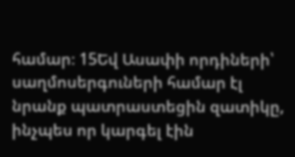համար։ 15Եվ Ասափի որդիների՝ սաղմոսերգուների համար էլ նրանք պատրաստեցին զատիկը, ինչպես որ կարգել էին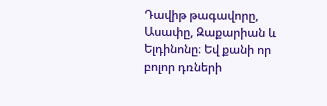Դավիթ թագավորը, Ասափը, Զաքարիան և Ելդինոնը։ Եվ քանի որ բոլոր դռների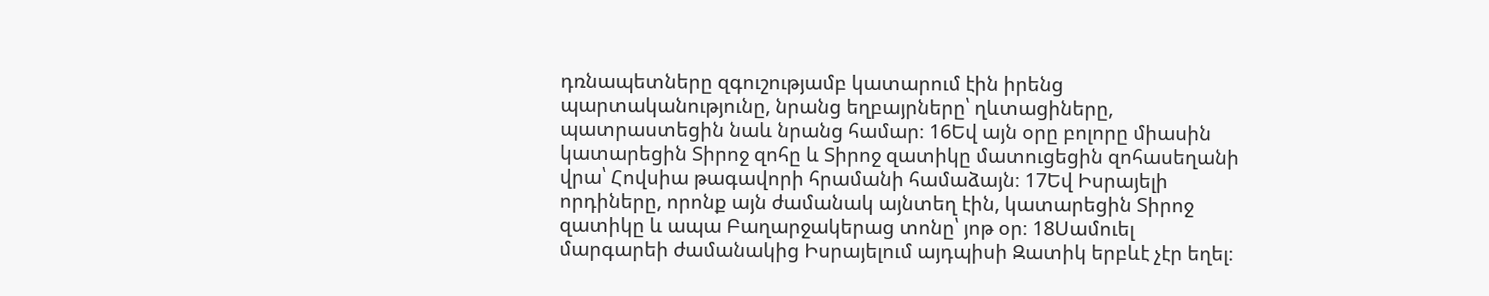դռնապետները զգուշությամբ կատարում էին իրենց պարտականությունը, նրանց եղբայրները՝ ղևտացիները, պատրաստեցին նաև նրանց համար։ 16Եվ այն օրը բոլորը միասին կատարեցին Տիրոջ զոհը և Տիրոջ զատիկը մատուցեցին զոհասեղանի վրա՝ Հովսիա թագավորի հրամանի համաձայն։ 17Եվ Իսրայելի որդիները, որոնք այն ժամանակ այնտեղ էին, կատարեցին Տիրոջ զատիկը և ապա Բաղարջակերաց տոնը՝ յոթ օր։ 18Սամուել մարգարեի ժամանակից Իսրայելում այդպիսի Զատիկ երբևէ չէր եղել։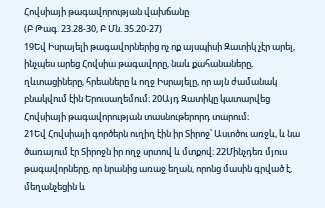Հովսիայի թագավորության վախճանը
(Բ Թագ. 23.28-30, Բ Մն. 35.20-27)
19Եվ Իսրայելի թագավորներից ոչ ոք այսպիսի Զատիկ չէր արել, ինչպես արեց Հովսիա թագավորը, նաև քահանաները, ղևտացիները, հրեաները և ողջ Իսրայելը, որ այն ժամանակ բնակվում էին Երուսաղեմում։ 20Այդ Զատիկը կատարվեց Հովսիայի թագավորության տասնութերորդ տարում։
21Եվ Հովսիայի գործերն ուղիղ էին իր Տիրոջ՝ Աստծու առջև, և նա ծառայում էր Տիրոջն իր ողջ սրտով և մտքով։ 22Մինչդեռ մյուս թագավորները, որ նրանից առաջ եղան, որոնց մասին գրված է, մեղանչեցին և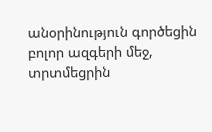անօրինություն գործեցին բոլոր ազգերի մեջ, տրտմեցրին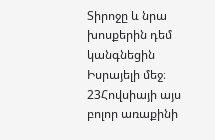Տիրոջը և նրա խոսքերին դեմ կանգնեցին Իսրայելի մեջ։
23Հովսիայի այս բոլոր առաքինի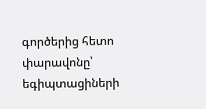գործերից հետո փարավոնը՝ եգիպտացիների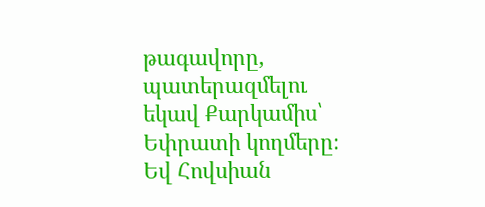թագավորը, պատերազմելու եկավ Քարկամիս՝ Եփրատի կողմերը։ Եվ Հովսիան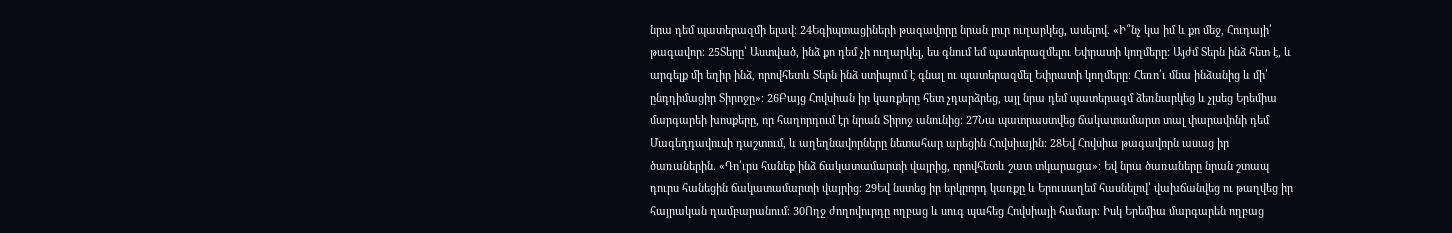նրա դեմ պատերազմի ելավ։ 24Եգիպտացիների թագավորը նրան լուր ուղարկեց, ասելով. «Ի՞նչ կա իմ և քո մեջ, Հուդայի՛ թագավոր։ 25Տերը՝ Աստված, ինձ քո դեմ չի ուղարկել, ես գնում եմ պատերազմելու Եփրատի կողմերը։ Այժմ Տերն ինձ հետ է, և արգելք մի եղիր ինձ, որովհետև Տերն ինձ ստիպում է գնալ ու պատերազմել Եփրատի կողմերը։ Հեռո՛ւ մնա ինձանից և մի՛ ընդդիմացիր Տիրոջը»։ 26Բայց Հովսիան իր կառքերը հետ չդարձրեց, այլ նրա դեմ պատերազմ ձեռնարկեց և չլսեց Երեմիա մարգարեի խոսքերը, որ հաղորդում էր նրան Տիրոջ անունից։ 27Նա պատրաստվեց ճակատամարտ տալ փարավոնի դեմ Մագեդդավուսի դաշտում, և աղեղնավորները նետահար արեցին Հովսիային։ 28Եվ Հովսիա թագավորն ասաց իր ծառաներին. «Դո՛ւրս հանեք ինձ ճակատամարտի վայրից, որովհետև շատ տկարացա»։ Եվ նրա ծառաները նրան շտապ դուրս հանեցին ճակատամարտի վայրից։ 29Եվ նստեց իր երկրորդ կառքը և Երուսաղեմ հասնելով՝ վախճանվեց ու թաղվեց իր հայրական դամբարանում։ 30Ողջ ժողովուրդը ողբաց և սուգ պահեց Հովսիայի համար։ Իսկ Երեմիա մարգարեն ողբաց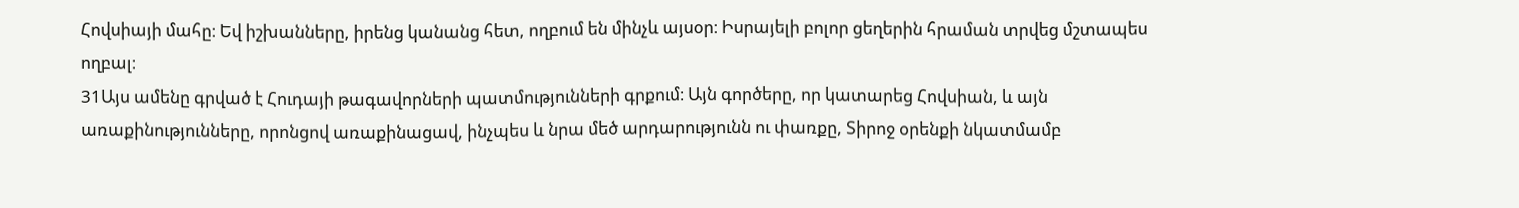Հովսիայի մահը։ Եվ իշխանները, իրենց կանանց հետ, ողբում են մինչև այսօր։ Իսրայելի բոլոր ցեղերին հրաման տրվեց մշտապես ողբալ։
31Այս ամենը գրված է Հուդայի թագավորների պատմությունների գրքում։ Այն գործերը, որ կատարեց Հովսիան, և այն առաքինությունները, որոնցով առաքինացավ, ինչպես և նրա մեծ արդարությունն ու փառքը, Տիրոջ օրենքի նկատմամբ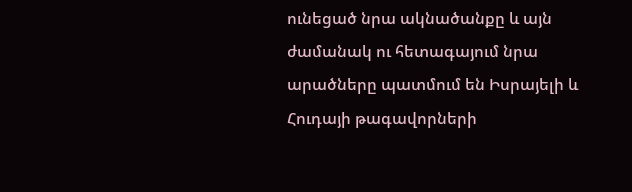ունեցած նրա ակնածանքը և այն ժամանակ ու հետագայում նրա արածները պատմում են Իսրայելի և Հուդայի թագավորների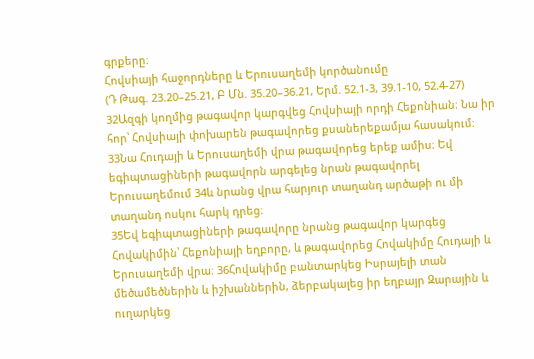գրքերը։
Հովսիայի հաջորդները և Երուսաղեմի կործանումը
(Դ Թագ. 23.20–25.21, Բ Մն. 35.20–36.21, Երմ. 52.1-3, 39.1-10, 52.4-27)
32Ազգի կողմից թագավոր կարգվեց Հովսիայի որդի Հեքոնիան։ Նա իր հոր՝ Հովսիայի փոխարեն թագավորեց քսաներեքամյա հասակում։ 33Նա Հուդայի և Երուսաղեմի վրա թագավորեց երեք ամիս։ Եվ եգիպտացիների թագավորն արգելեց նրան թագավորել Երուսաղեմում 34և նրանց վրա հարյուր տաղանդ արծաթի ու մի տաղանդ ոսկու հարկ դրեց։
35Եվ եգիպտացիների թագավորը նրանց թագավոր կարգեց Հովակիմին՝ Հեքոնիայի եղբորը, և թագավորեց Հովակիմը Հուդայի և Երուսաղեմի վրա։ 36Հովակիմը բանտարկեց Իսրայելի տան մեծամեծներին և իշխաններին, ձերբակալեց իր եղբայր Զարային և ուղարկեց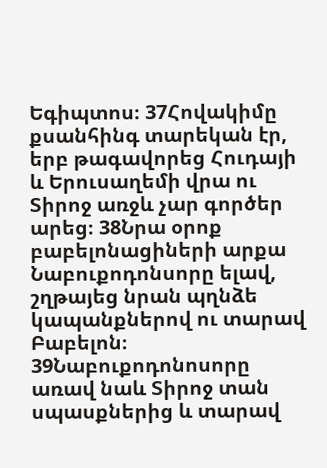Եգիպտոս։ 37Հովակիմը քսանհինգ տարեկան էր, երբ թագավորեց Հուդայի և Երուսաղեմի վրա ու Տիրոջ առջև չար գործեր արեց։ 38Նրա օրոք բաբելոնացիների արքա Նաբուքոդոնսորը ելավ, շղթայեց նրան պղնձե կապանքներով ու տարավ Բաբելոն։ 39Նաբուքոդոնոսորը առավ նաև Տիրոջ տան սպասքներից և տարավ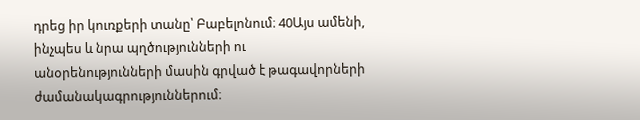դրեց իր կուռքերի տանը՝ Բաբելոնում։ 40Այս ամենի, ինչպես և նրա պղծությունների ու անօրենությունների մասին գրված է թագավորների ժամանակագրություններում։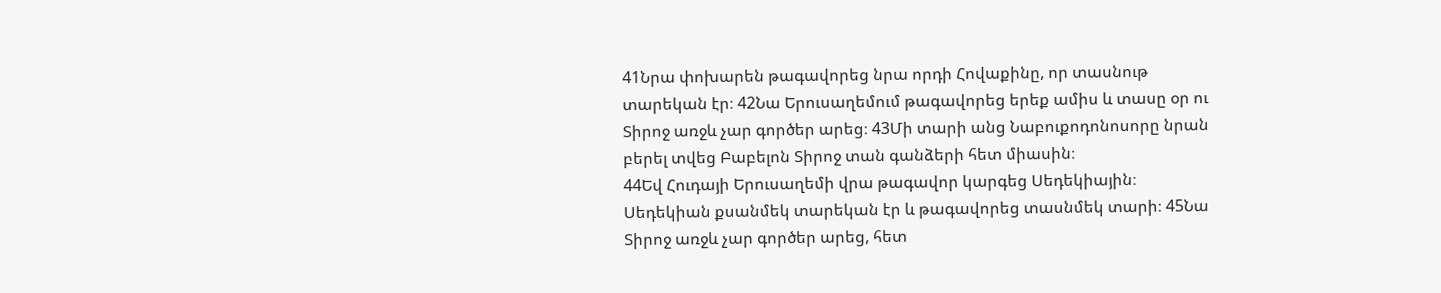41Նրա փոխարեն թագավորեց նրա որդի Հովաքինը, որ տասնութ տարեկան էր։ 42Նա Երուսաղեմում թագավորեց երեք ամիս և տասը օր ու Տիրոջ առջև չար գործեր արեց։ 43Մի տարի անց Նաբուքոդոնոսորը նրան բերել տվեց Բաբելոն Տիրոջ տան գանձերի հետ միասին։
44Եվ Հուդայի Երուսաղեմի վրա թագավոր կարգեց Սեդեկիային։ Սեդեկիան քսանմեկ տարեկան էր և թագավորեց տասնմեկ տարի։ 45Նա Տիրոջ առջև չար գործեր արեց, հետ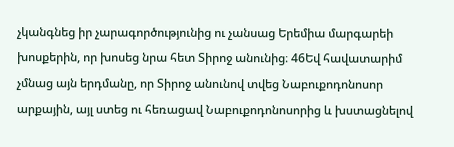չկանգնեց իր չարագործությունից ու չանսաց Երեմիա մարգարեի խոսքերին, որ խոսեց նրա հետ Տիրոջ անունից։ 46Եվ հավատարիմ չմնաց այն երդմանը, որ Տիրոջ անունով տվեց Նաբուքոդոնոսոր արքային, այլ ստեց ու հեռացավ Նաբուքոդոնոսորից և խստացնելով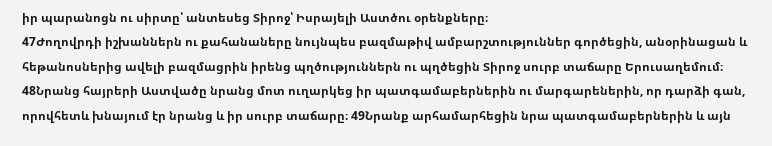իր պարանոցն ու սիրտը՝ անտեսեց Տիրոջ՝ Իսրայելի Աստծու օրենքները։
47Ժողովրդի իշխաններն ու քահանաները նույնպես բազմաթիվ ամբարշտություններ գործեցին, անօրինացան և հեթանոսներից ավելի բազմացրին իրենց պղծություններն ու պղծեցին Տիրոջ սուրբ տաճարը Երուսաղեմում։ 48Նրանց հայրերի Աստվածը նրանց մոտ ուղարկեց իր պատգամաբերներին ու մարգարեներին, որ դարձի գան, որովհետև խնայում էր նրանց և իր սուրբ տաճարը։ 49Նրանք արհամարհեցին նրա պատգամաբերներին և այն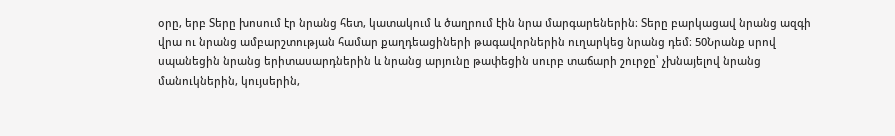օրը, երբ Տերը խոսում էր նրանց հետ, կատակում և ծաղրում էին նրա մարգարեներին։ Տերը բարկացավ նրանց ազգի վրա ու նրանց ամբարշտության համար քաղդեացիների թագավորներին ուղարկեց նրանց դեմ։ 50Նրանք սրով սպանեցին նրանց երիտասարդներին և նրանց արյունը թափեցին սուրբ տաճարի շուրջը՝ չխնայելով նրանց մանուկներին, կույսերին,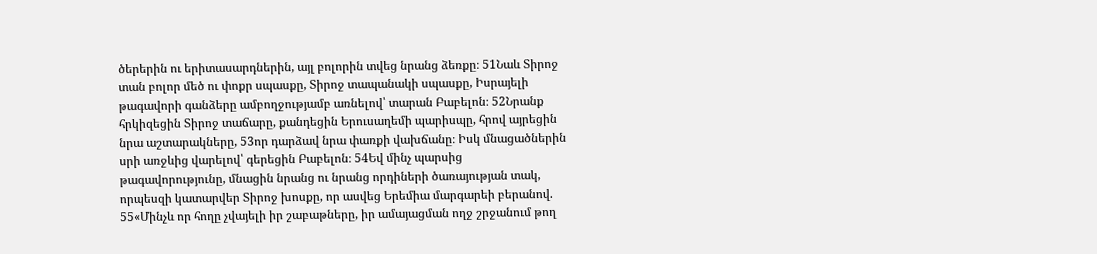ծերերին ու երիտասարդներին, այլ բոլորին տվեց նրանց ձեռքը։ 51Նաև Տիրոջ տան բոլոր մեծ ու փոքր սպասքը, Տիրոջ տապանակի սպասքը, Իսրայելի թագավորի գանձերը ամբողջությամբ առնելով՝ տարան Բաբելոն։ 52Նրանք հրկիզեցին Տիրոջ տաճարը, քանդեցին Երուսաղեմի պարիսպը, հրով այրեցին նրա աշտարակները, 53որ դարձավ նրա փառքի վախճանը։ Իսկ մնացածներին սրի առջևից վարելով՝ գերեցին Բաբելոն։ 54Եվ մինչ պարսից թագավորությունը, մնացին նրանց ու նրանց որդիների ծառայության տակ, որպեսզի կատարվեր Տիրոջ խոսքը, որ ասվեց Երեմիա մարգարեի բերանով. 55«Մինչև որ հողը չվայելի իր շաբաթները, իր ամայացման ողջ շրջանում թող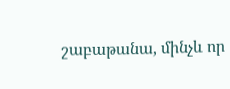շաբաթանա, մինչև որ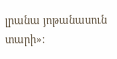լրանա յոթանասուն տարի»։